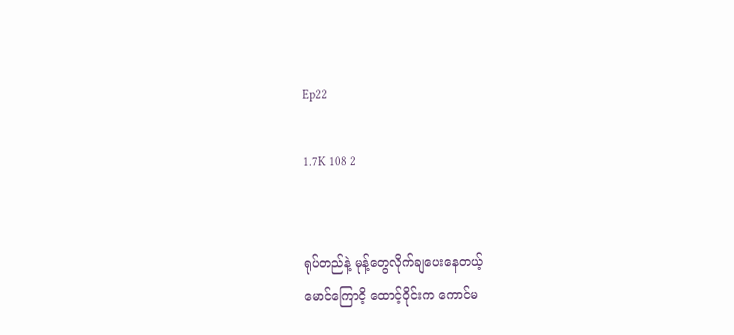Ep22

1.7K 108 2


ရုပ်တည်နဲ့ မုန့်တွေလိုက်ချပေးနေတယ့်
မောင်ကြောငိ့ ထောင့်ဝိုင်းက ကောင်မ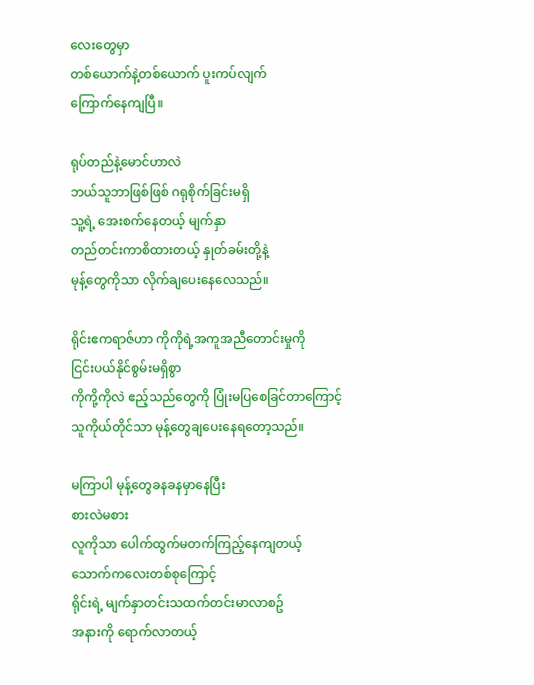လေးတွေမှာ
တစ်ယောက်နဲ့တစ်ယောက် ပူးကပ်လျက်
ကြောက်နေကျပြီ။

ရုပ်တည်နဲ့မောင်ဟာလဲ
ဘယ်သူဘာဖြစ်ဖြစ် ဂရုစိုက်ခြင်းမရှိ
သူ့ရဲ့ အေးစက်နေတယ့် မျက်နှာ
တည်တင်းကာစိထားတယ့် နှုတ်ခမ်းတို့နဲ့
မုန့်တွေကိုသာ လိုက်ချပေးနေလေသည်။

ရိုင်းဧကရာဇ်ဟာ ကိုကိုရဲ့အကူအညီတောင်းမှုကို
ငြင်းပယ်နိုင်စွမ်းမရှိစွာ
ကိုကို့ကိုလဲ ဧည့်သည်တွေကို ပြုံးမပြစေခြင်တာကြောင့်
သူကိုယ်တိုင်သာ မုန့်တွေချပေးနေရတော့သည်။

မကြာပါ မုန့်တွေခနခနမှာနေပြီး
စားလဲမစား
လူကိုသာ ပေါက်ထွက်မတက်ကြည့်နေကျတယ့်
သောက်ကလေးတစ်စုကြောင့်
ရိုင်းရဲ့ မျက်နှာတင်းသထက်တင်းမာလာစဥ်
အနားကို ရောက်လာတယ့်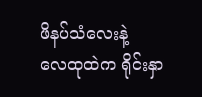ဖိနပ်သံလေးနဲ့
လေထုထဲက ရိုင်းနှာ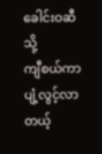ခေါင်းဝဆီသို့
ကျီစယ်ကာ ပျံ့လွင့်လာတယ့်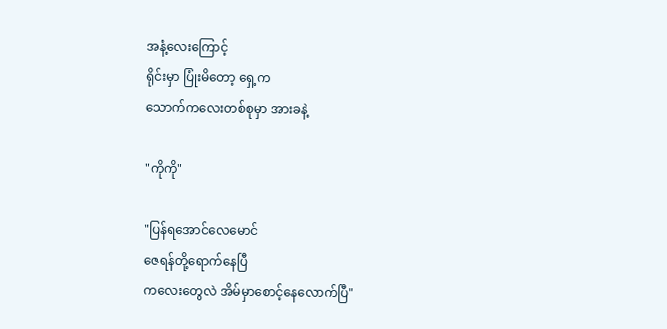အနံ့လေးကြောင့်
ရိုင်းမှာ ပြုံးမိတော့ ရှေ့က
သောက်ကလေးတစ်စုမှာ အားခနဲ့

"ကိုကို"

"ပြန်ရအောင်လေမောင်
ဇေရန်တို့ရောက်နေပြီ
ကလေးတွေလဲ အိမ်မှာစောင့်နေလောက်ပြီ"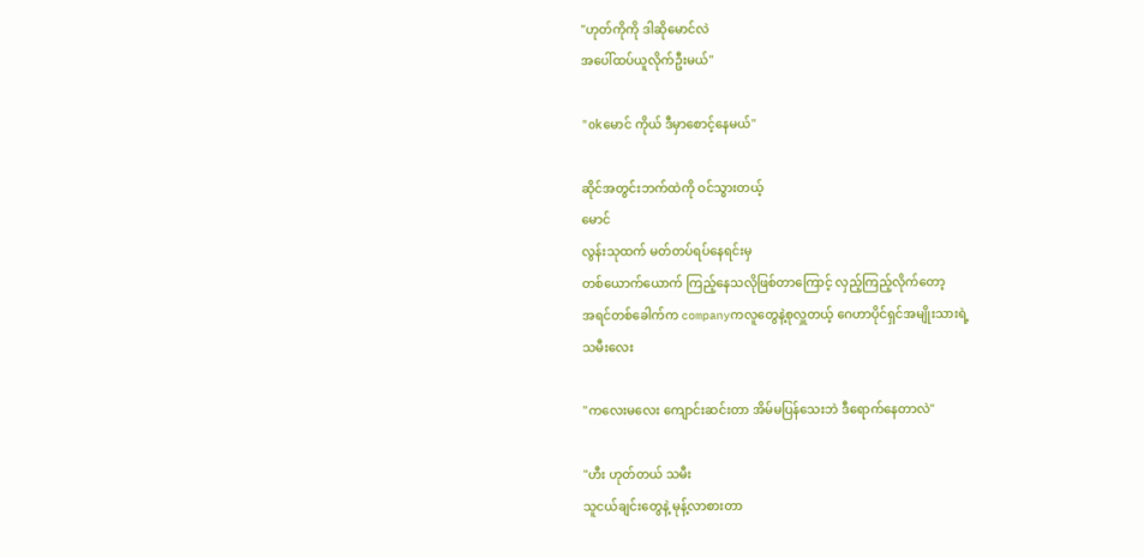"ဟုတ်ကိုကို ဒါဆိုမောင်လဲ
အပေါ်ထပ်ယူလိုက်ဦးမယ်"

"okမောင် ကိုယ် ဒီမှာစောင့်နေမယ်"

ဆိုင်အတွင်းဘက်ထဲကို ဝင်သွားတယ့်
မောင်
လွန်းသုထက် မတ်တပ်ရပ်နေရင်းမှ
တစ်ယောက်ယောက် ကြည့်နေသလိုဖြစ်တာကြောင့် လှည့်ကြည့်လိုက်တော့
အရင်တစ်ခေါက်က companyကလူတွေနဲ့စုလှူတယ့် ဂေဟာပိုင်ရှင်အမျိုးသားရဲ့
သမီးလေး

"ကလေးမလေး ကျောင်းဆင်းတာ အိမ်မပြန်သေးဘဲ ဒီရောက်နေတာလဲ"

"ဟီး ဟုတ်တယ် သမီး
သူငယ်ချင်းတွေနဲ့ မုန့်လာစားတာ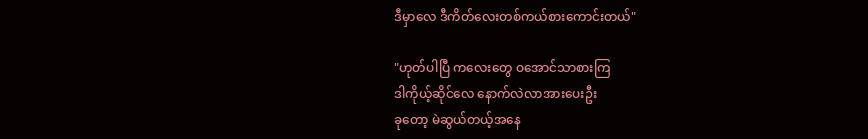ဒီမှာလေ ဒီကိတ်လေးတစ်ကယ်စားကောင်းတယ်"

"ဟုတ်ပါပြီ ကလေးတွေ ဝအောင်သာစားကြ
ဒါကိုယ့်ဆိုင်လေ နောက်လဲလာအားပေးဦး
ခုတော့ မဲဆွယ်တယ့်အနေ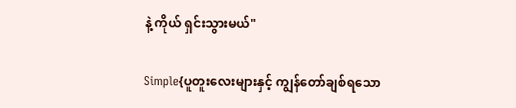နဲ့ ကိုယ် ရှင်းသွားမယ်"

Simple{ပူတူးလေးများနှင့် ကျွန်တော်ချစ်ရသော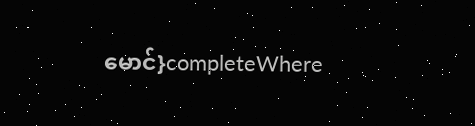မောင်}completeWhere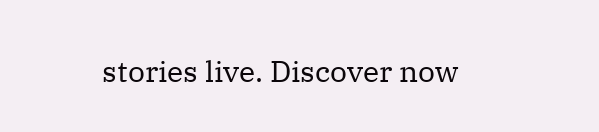stories live. Discover now